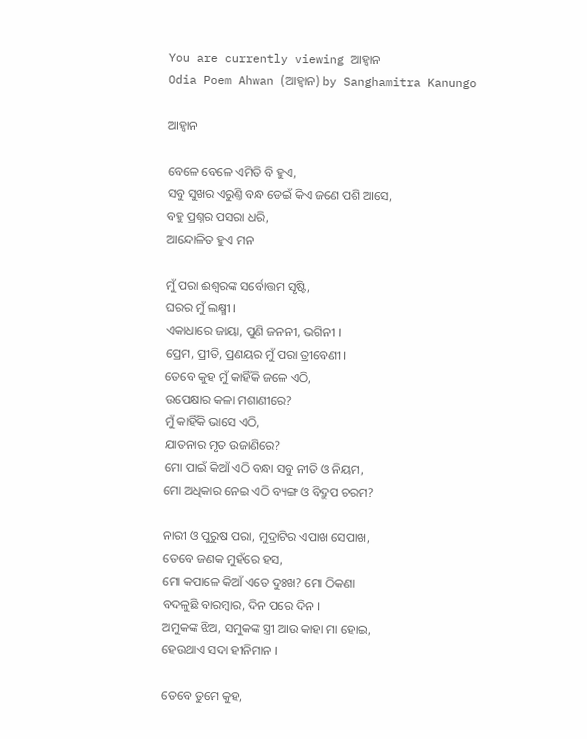You are currently viewing ଆହ୍ୱାନ
Odia Poem Ahwan (ଆହ୍ୱାନ) by Sanghamitra Kanungo

ଆହ୍ୱାନ

ବେଳେ ବେଳେ ଏମିତି ବି ହୁଏ,
ସବୁ ସୁଖର ଏରୁଣ୍ତି ବନ୍ଧ ଡେଇଁ କିଏ ଜଣେ ପଶି ଆସେ,
ବହୁ ପ୍ରଶ୍ନର ପସରା ଧରି,
ଆନ୍ଦୋଳିତ ହୁଏ ମନ

ମୁଁ ପରା ଈଶ୍ୱରଙ୍କ ସର୍ବୋତ୍ତମ ସୃଷ୍ଟି,
ଘରର ମୁଁ ଲକ୍ଷ୍ମୀ ।
ଏକାଧାରେ ଜାୟା, ପୁଣି ଜନନୀ, ଭଗିନୀ ।
ପ୍ରେମ, ପ୍ରୀତି, ପ୍ରଣୟର ମୁଁ ପରା ତ୍ରୀବେଣୀ ।
ତେବେ କୁହ ମୁଁ କାହିଁକି ଜଳେ ଏଠି,
ଉପେକ୍ଷାର କଳା ମଶାଣୀରେ?
ମୁଁ କାହିଁକି ଭାସେ ଏଠି,
ଯାତନାର ମୃତ ଉଜାଣିରେ?
ମୋ ପାଇଁ କିଆଁ ଏଠି ବନ୍ଧା ସବୁ ନୀତି ଓ ନିୟମ,
ମୋ ଅଧିକାର ନେଇ ଏଠି ବ୍ୟଙ୍ଗ ଓ ବିଦ୍ରୁପ ଚରମ?

ନାରୀ ଓ ପୁରୁଷ ପରା, ମୁଦ୍ରାଟିର ଏପାଖ ସେପାଖ,
ତେବେ ଜଣକ ମୁହଁରେ ହସ,
ମୋ କପାଳେ କିଆଁ ଏତେ ଦୁଃଖ? ମୋ ଠିକଣା
ବଦଳୁଛି ବାରମ୍ବାର, ଦିନ ପରେ ଦିନ ।
ଅମୁକଙ୍କ ଝିଅ, ସମୁକଙ୍କ ସ୍ତ୍ରୀ ଆଉ କାହା ମା ହୋଇ,
ହେଉଥାଏ ସଦା ହୀନିମାନ ।

ତେବେ ତୁମେ କୁହ,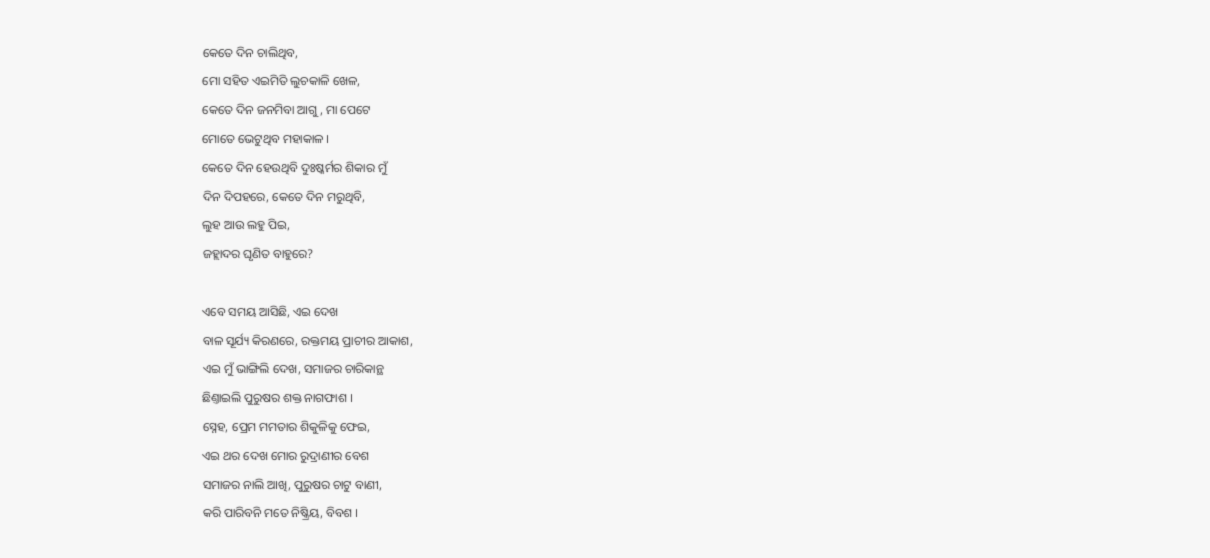କେତେ ଦିନ ଚାଲିଥିବ,
ମୋ ସହିତ ଏଇମିତି ଲୁଚକାଳି ଖେଳ,
କେତେ ଦିନ ଜନମିବା ଆଗୁ, ମା ପେଟେ
ମୋତେ ଭେଟୁଥିବ ମହାକାଳ ।
କେତେ ଦିନ ହେଉଥିବି ଦୁଃଷ୍କର୍ମର ଶିକାର ମୁଁ
ଦିନ ଦିପହରେ, କେତେ ଦିନ ମରୁଥିବି,
ଲୁହ ଆଉ ଲହୁ ପିଇ,
ଜହ୍ଲାଦର ଘୃଣିତ ବାହୁରେ?

ଏବେ ସମୟ ଆସିଛି, ଏଇ ଦେଖ
ବାଳ ସୂର୍ଯ୍ୟ କିରଣରେ, ରକ୍ତମୟ ପ୍ରାଚୀର ଆକାଶ,
ଏଇ ମୁଁ ଭାଙ୍ଗିଲି ଦେଖ, ସମାଜର ଚାରିକାନ୍ଥ
ଛିଣ୍ତାଇଲି ପୁରୁଷର ଶକ୍ତ ନାଗଫାଶ ।
ସ୍ନେହ, ପ୍ରେମ ମମତାର ଶିକୁଳିକୁ ଫେଇ,
ଏଇ ଥର ଦେଖ ମୋର ରୁଦ୍ରାଣୀର ବେଶ
ସମାଜର ନାଲି ଆଖି, ପୁରୁଷର ଚାଟୁ ବାଣୀ,
କରି ପାରିବନି ମତେ ନିଷ୍କ୍ରିୟ, ବିବଶ ।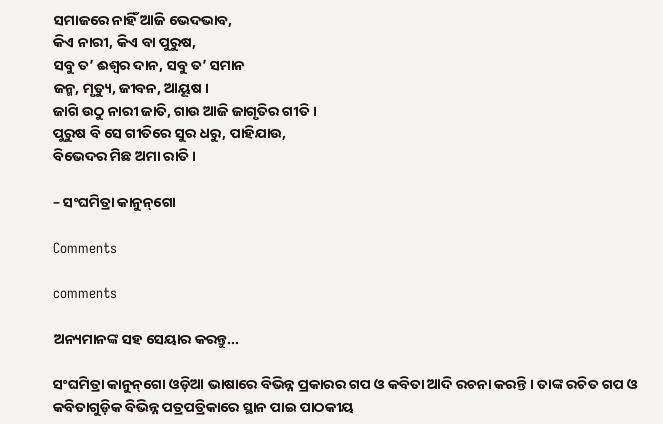ସମାଜରେ ନାହିଁ ଆଜି ଭେଦଭାବ,
କିଏ ନାରୀ, କିଏ ବା ପୁରୁଷ,
ସବୁ ତ’ ଈଶ୍ୱର ଦାନ, ସବୁ ତ’ ସମାନ
ଜନ୍ମ, ମୃତ୍ୟୁ, ଜୀବନ, ଆୟୂଷ ।
ଜାଗି ଉଠୁ ନାରୀ ଜାତି, ଗାଉ ଆଜି ଜାଗୃତିର ଗୀତି ।
ପୁରୁଷ ବି ସେ ଗୀତିରେ ସୁର ଧରୁ, ପାହିଯାଉ,
ବିଭେଦର ମିଛ ଅମା ରାତି ।

– ସଂଘମିତ୍ରା କାନୁନ୍‌ଗୋ

Comments

comments

ଅନ୍ୟମାନଙ୍କ ସହ ସେୟାର କରନ୍ତୁ...

ସଂଘମିତ୍ରା କାନୁନ୍‌ଗୋ ଓଡ଼ିଆ ଭାଷାରେ ବିଭିନ୍ନ ପ୍ରକାରର ଗପ ଓ କବିତା ଆଦି ରଚନା କରନ୍ତି । ତାଙ୍କ ରଚିତ ଗପ ଓ କବିତାଗୁଡ଼ିକ ବିଭିନ୍ନ ପତ୍ରପତ୍ରିକାରେ ସ୍ଥାନ ପାଇ ପାଠକୀୟ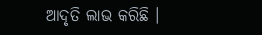ଆଦୃତି ଲାଭ କରିଛି ।